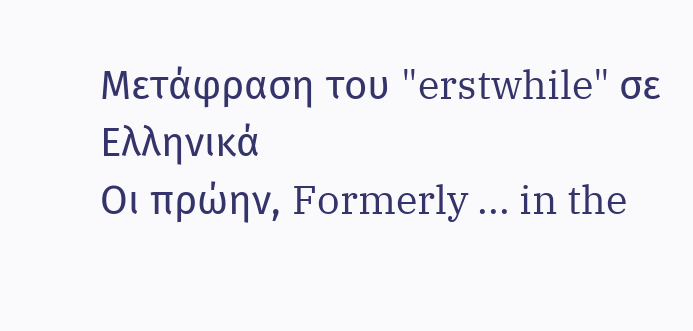Μετάφραση του "erstwhile" σε Ελληνικά
Οι πρώην, Formerly ... in the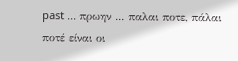past ... πρωην ... παλαι ποτε, πάλαι ποτέ είναι οι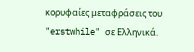κορυφαίες μεταφράσεις του "erstwhile" σε Ελληνικά.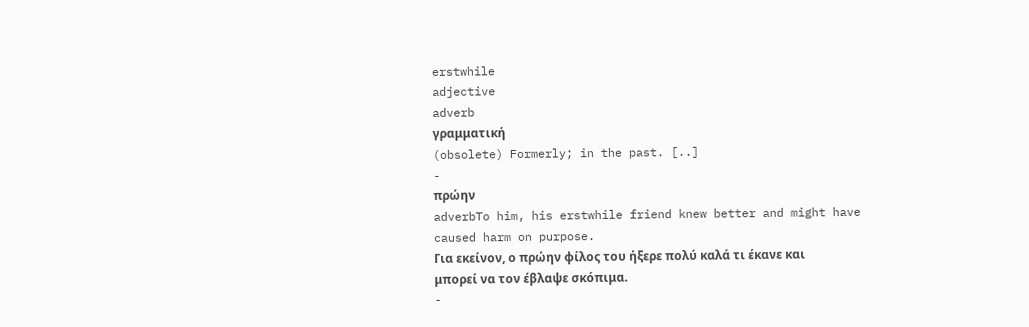erstwhile
adjective
adverb
γραμματική
(obsolete) Formerly; in the past. [..]
-
πρώην
adverbTo him, his erstwhile friend knew better and might have caused harm on purpose.
Για εκείνον, ο πρώην φίλος του ήξερε πολύ καλά τι έκανε και μπορεί να τον έβλαψε σκόπιμα.
-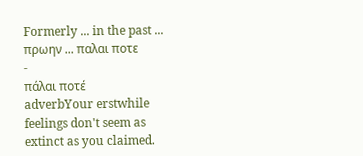Formerly ... in the past ... πρωην ... παλαι ποτε
-
πάλαι ποτέ
adverbYour erstwhile feelings don't seem as extinct as you claimed.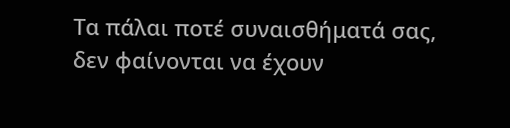Τα πάλαι ποτέ συναισθήματά σας, δεν φαίνονται να έχουν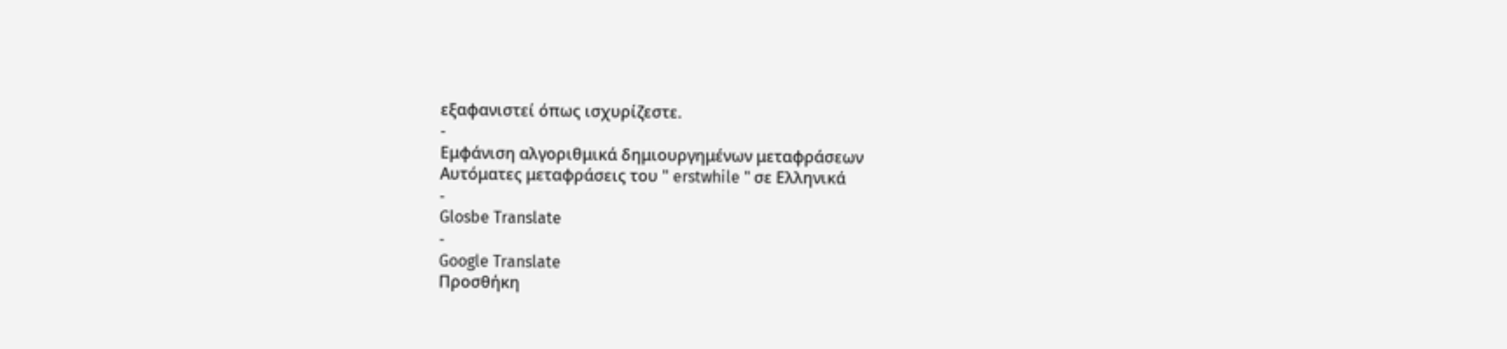εξαφανιστεί όπως ισχυρίζεστε.
-
Εμφάνιση αλγοριθμικά δημιουργημένων μεταφράσεων
Αυτόματες μεταφράσεις του " erstwhile " σε Ελληνικά
-
Glosbe Translate
-
Google Translate
Προσθήκη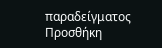παραδείγματος
Προσθήκη